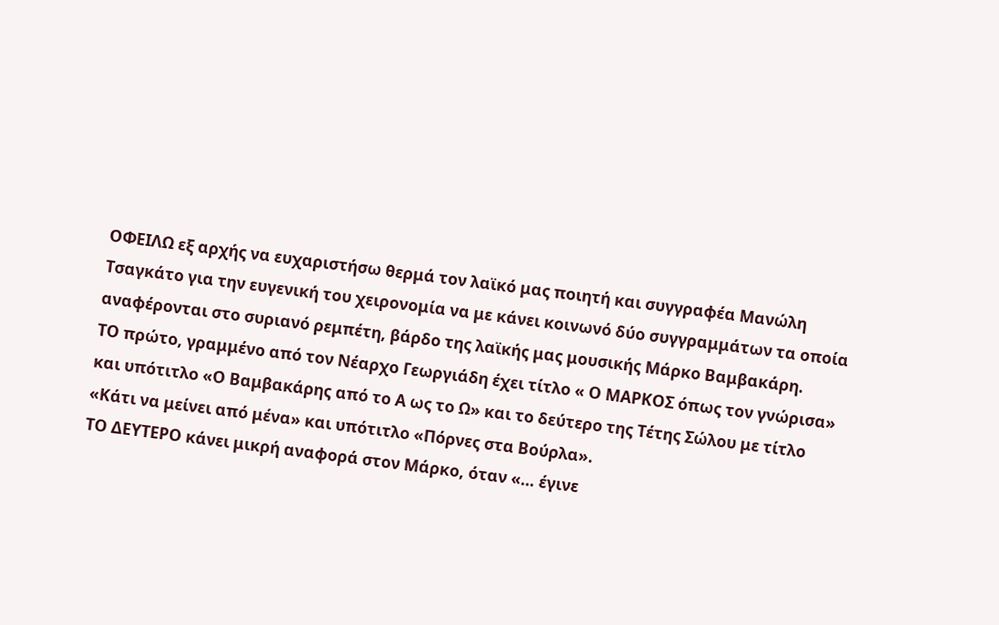ΟΦΕΙΛΩ εξ αρχής να ευχαριστήσω θερμά τον λαϊκό μας ποιητή και συγγραφέα Μανώλη Τσαγκάτο για την ευγενική του χειρονομία να με κάνει κοινωνό δύο συγγραμμάτων τα οποία αναφέρονται στο συριανό ρεμπέτη, βάρδο της λαϊκής μας μουσικής Μάρκο Βαμβακάρη.
ΤΟ πρώτο, γραμμένο από τον Νέαρχο Γεωργιάδη έχει τίτλο « Ο ΜΑΡΚΟΣ όπως τον γνώρισα» και υπότιτλο «Ο Βαμβακάρης από το Α ως το Ω» και το δεύτερο της Τέτης Σώλου με τίτλο «Κάτι να μείνει από μένα» και υπότιτλο «Πόρνες στα Βούρλα».
ΤΟ ΔΕΥΤΕΡΟ κάνει μικρή αναφορά στον Μάρκο, όταν «… έγινε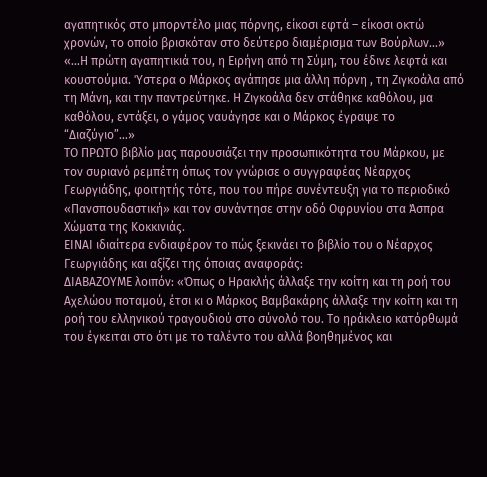αγαπητικός στο μπορντέλο μιας πόρνης, είκοσι εφτά – είκοσι οκτώ χρονών, το οποίο βρισκόταν στο δεύτερο διαμέρισμα των Βούρλων…» «…Η πρώτη αγαπητικιά του, η Ειρήνη από τη Σύμη, του έδινε λεφτά και κουστούμια. Ύστερα ο Μάρκος αγάπησε μια άλλη πόρνη , τη Ζιγκοάλα από τη Μάνη, και την παντρεύτηκε. Η Ζιγκοάλα δεν στάθηκε καθόλου, μα καθόλου, εντάξει, ο γάμος ναυάγησε και ο Μάρκος έγραψε το “Διαζύγιο”…»
ΤΟ ΠΡΩΤΟ βιβλίο μας παρουσιάζει την προσωπικότητα του Μάρκου, με τον συριανό ρεμπέτη όπως τον γνώρισε ο συγγραφέας Νέαρχος Γεωργιάδης, φοιτητής τότε, που του πήρε συνέντευξη για το περιοδικό «Πανσπουδαστική» και τον συνάντησε στην οδό Οφρυνίου στα Άσπρα Χώματα της Κοκκινιάς.
ΕΙΝΑΙ ιδιαίτερα ενδιαφέρον το πώς ξεκινάει το βιβλίο του ο Νέαρχος Γεωργιάδης και αξίζει της όποιας αναφοράς:
ΔΙΑΒΑΖΟΥΜΕ λοιπόν: «Όπως ο Ηρακλής άλλαξε την κοίτη και τη ροή του Αχελώου ποταμού, έτσι κι ο Μάρκος Βαμβακάρης άλλαξε την κοίτη και τη ροή του ελληνικού τραγουδιού στο σύνολό του. Το ηράκλειο κατόρθωμά του έγκειται στο ότι με το ταλέντο του αλλά βοηθημένος και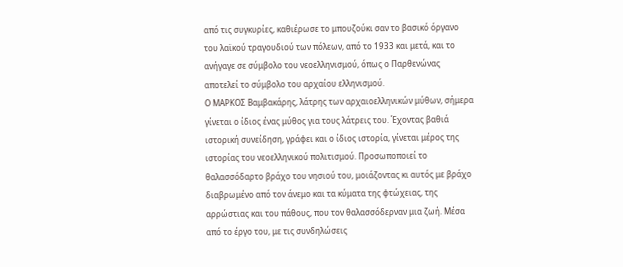από τις συγκυρίες, καθιέρωσε το μπουζούκι σαν το βασικό όργανο του λαϊκού τραγουδιού των πόλεων, από το 1933 και μετά, και το ανήγαγε σε σύμβολο του νεοελληνισμού, όπως ο Παρθενώνας αποτελεί το σύμβολο του αρχαίου ελληνισμού.
Ο ΜΑΡΚΟΣ Βαμβακάρης, λάτρης των αρχαιοελληνικών μύθων, σήμερα γίνεται ο ίδιος ένας μύθος για τους λάτρεις του. Έχοντας βαθιά ιστορική συνείδηση, γράφει και ο ίδιος ιστορία, γίνεται μέρος της ιστορίας του νεοελληνικού πολιτισμού. Προσωποποιεί το θαλασσόδαρτο βράχο του νησιού του, μοιάζοντας κι αυτός με βράχο διαβρωμένο από τον άνεμο και τα κύματα της φτώχειας, της αρρώστιας και του πάθους, που τον θαλασσόδερναν μια ζωή. Μέσα από το έργο του, με τις συνδηλώσεις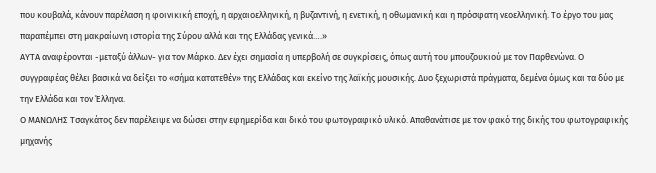που κουβαλά, κάνουν παρέλαση η φοινικική εποχή, η αρχαιοελληνική, η βυζαντινή, η ενετική, η οθωμανική και η πρόσφατη νεοελληνική. Το έργο του μας παραπέμπει στη μακραίωνη ιστορία της Σύρου αλλά και της Ελλάδας γενικά….»
ΑΥΤΑ αναφέρονται -μεταξύ άλλων- για τον Μάρκο. Δεν έχει σημασία η υπερβολή σε συγκρίσεις, όπως αυτή του μπουζουκιού με τον Παρθενώνα. Ο συγγραφέας θέλει βασικά να δείξει το «σήμα κατατεθέν» της Ελλάδας και εκείνο της λαϊκής μουσικής. Δυο ξεχωριστά πράγματα, δεμένα όμως και τα δύο με την Ελλάδα και τον Έλληνα.
Ο ΜΑΝΩΛΗΣ Τσαγκάτος δεν παρέλειψε να δώσει στην εφημερίδα και δικό του φωτογραφικό υλικό. Απαθανάτισε με τον φακό της δικής του φωτογραφικής μηχανής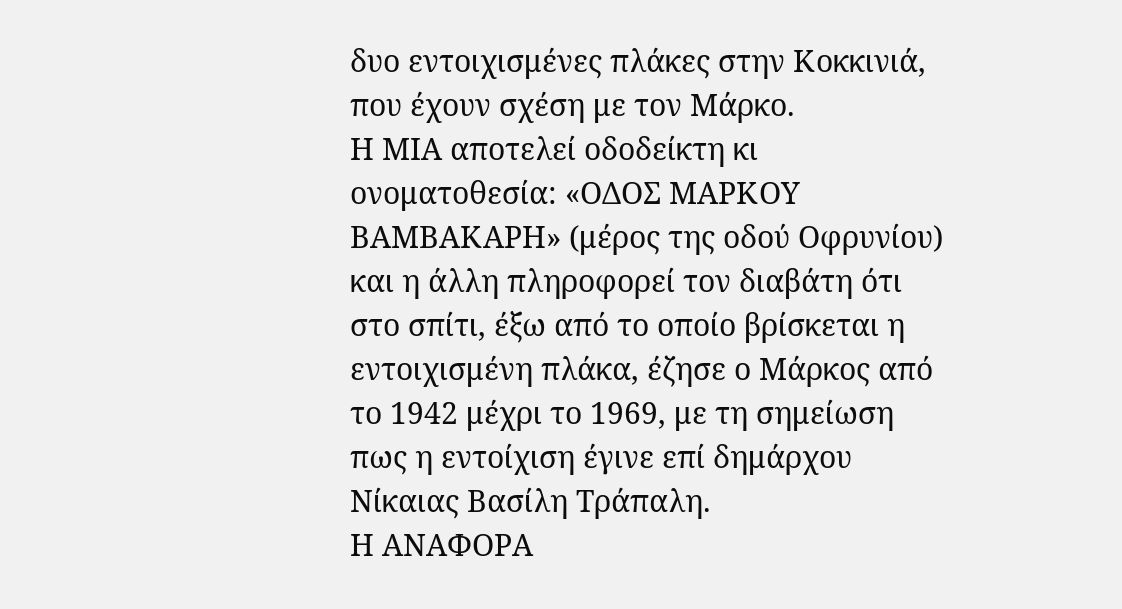δυο εντοιχισμένες πλάκες στην Κοκκινιά, που έχουν σχέση με τον Μάρκο.
Η ΜΙΑ αποτελεί οδοδείκτη κι ονοματοθεσία: «ΟΔΟΣ ΜΑΡΚΟΥ ΒΑΜΒΑΚΑΡΗ» (μέρος της οδού Οφρυνίου) και η άλλη πληροφορεί τον διαβάτη ότι στο σπίτι, έξω από το οποίο βρίσκεται η εντοιχισμένη πλάκα, έζησε ο Μάρκος από το 1942 μέχρι το 1969, με τη σημείωση πως η εντοίχιση έγινε επί δημάρχου Νίκαιας Βασίλη Τράπαλη.
Η ΑΝΑΦΟΡΑ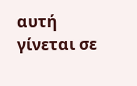αυτή γίνεται σε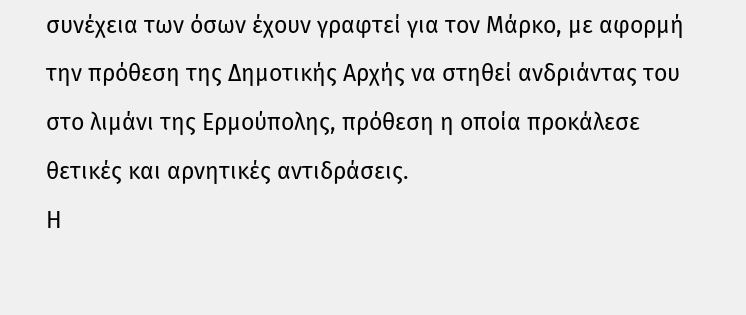συνέχεια των όσων έχουν γραφτεί για τον Μάρκο, με αφορμή την πρόθεση της Δημοτικής Αρχής να στηθεί ανδριάντας του στο λιμάνι της Ερμούπολης, πρόθεση η οποία προκάλεσε θετικές και αρνητικές αντιδράσεις.
Η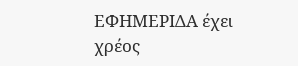ΕΦΗΜΕΡΙΔΑ έχει χρέος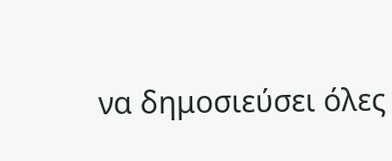να δημοσιεύσει όλες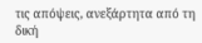τις απόψεις, ανεξάρτητα από τη δική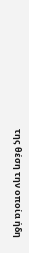της θέση την οποία ήδη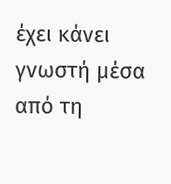έχει κάνει γνωστή μέσα από τη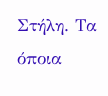Στήλη. Τα όποια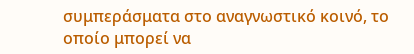συμπεράσματα στο αναγνωστικό κοινό, το οποίο μπορεί να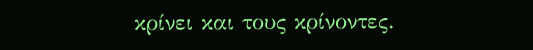κρίνει και τους κρίνοντες.